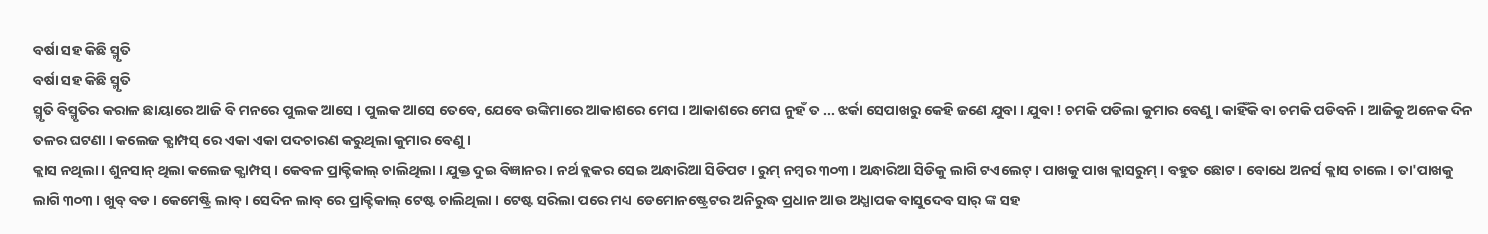ବର୍ଷା ସହ କିଛି ସ୍ମୃତି
ବର୍ଷା ସହ କିଛି ସ୍ମୃତି
ସ୍ମୃତି ବିସ୍ମୃତିର କରାଳ ଛାୟାରେ ଆଜି ବି ମନରେ ପୁଲକ ଆସେ । ପୁଲକ ଆସେ ତେବେ, ଯେବେ ଉଙ୍କିମାରେ ଆକାଶରେ ମେଘ । ଆକାଶରେ ମେଘ ନୁହଁ ତ ... ଝର୍କା ସେପାଖରୁ କେହି ଜଣେ ଯୁବା । ଯୁବା ! ଚମକି ପଡିଲା କୁମାର ବେଣୁ । କାହିଁକି ବା ଚମକି ପଡିବନି । ଆଜିକୁ ଅନେକ ଦିନ ତଳର ଘଟଣା । କଲେଜ କ୍ଯାମ୍ପସ୍ ରେ ଏକା ଏକା ପଦଚାରଣ କରୁଥିଲା କୁମାର ବେଣୁ ।
କ୍ଲାସ ନଥିଲା । ଶୁନସାନ୍ ଥିଲା କଲେଜ କ୍ଯାମ୍ପସ୍ । କେବଳ ପ୍ରାକ୍ଟିକାଲ୍ ଚାଲିଥିଲା । ଯୁକ୍ତ ଦୁଇ ବିଜ୍ଞାନର । ନର୍ଥ ବ୍ଲକର ସେଇ ଅନ୍ଧାରିଆ ସିଡିପଟ । ରୁମ୍ ନମ୍ବର ୩୦୩ । ଅନ୍ଧାରିଆ ସିଡିକୁ ଲାଗି ଟଏଲେଟ୍ । ପାଖକୁ ପାଖ କ୍ଲାସରୁମ୍ । ବହୁତ ଛୋଟ । ବୋଧେ ଅନର୍ସ କ୍ଲାସ ଚାଲେ । ତା'ପାଖକୁ ଲାଗି ୩୦୩ । ଖୁବ୍ ବଡ । କେମେଷ୍ଟ୍ରି ଲାବ୍ । ସେଦିନ ଲାବ୍ ରେ ପ୍ରାକ୍ଟିକାଲ୍ ଟେଷ୍ଟ ଚାଲିଥିଲା । ଟେଷ୍ଟ ସରିଲା ପରେ ମଧ୍ୟ ଡେମୋନଷ୍ଟ୍ରେଟର ଅନିରୁଦ୍ଧ ପ୍ରଧାନ ଆଉ ଅଧ୍ଯାପକ ବାସୁଦେବ ସାର୍ ଙ୍କ ସହ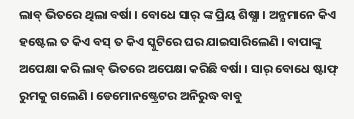ଲାବ୍ ଭିତରେ ଥିଲା ବର୍ଷା । ବୋଧେ ସାର୍ ଙ୍କ ପ୍ରିୟ ଶିଷ୍ଯା । ଅନ୍ଯମାନେ କିଏ ହଷ୍ଟେଲ ତ କିଏ ବସ୍ ତ କିଏ ସ୍କୁଟିରେ ଘର ଯାଇସାରିଲେଣି । ବାପାଙ୍କୁ ଅପେକ୍ଷା କରି ଲାବ୍ ଭିତରେ ଅପେକ୍ଷା କରିଛି ବର୍ଷା । ସାର୍ ବୋଧେ ଷ୍ଟାଫ୍ ରୁମକୁ ଗଲେଣି । ଡେମୋନଷ୍ଟ୍ରେଟର ଅନିରୁଦ୍ଧ ବାବୁ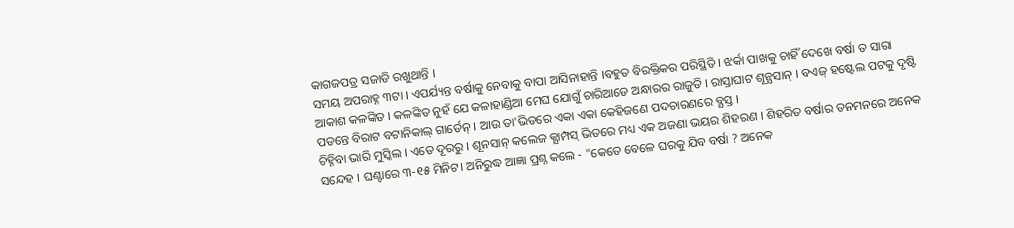କାଗଜପତ୍ର ସଜାଡି ରଖୁଥାନ୍ତି ।
ସମୟ ଅପରାହ୍ନ ୩ଟା । ଏପର୍ଯ୍ୟନ୍ତ ବର୍ଷାକୁ ନେବାକୁ ବାପା ଆସିନାହାନ୍ତି ।ବହୁତ ବିରକ୍ତିକର ପରିସ୍ଥିତି । ଝର୍କା ପାଖକୁ ଚାହିଁ ଦେଖେ ବର୍ଷା ତ ସାରା ଆକାଶ କଳଙ୍କିତ । କଳଙ୍କିତ ନୁହଁ ଯେ କଳାହାଣ୍ଡିଆ ମେଘ ଯୋଗୁଁ ଚାରିଆଡେ ଅନ୍ଧାରର ରାଜୁତି । ରାସ୍ତାଘାଟ ଶୂନ୍ଯସାନ୍ । ବଏଜ୍ ହଷ୍ଟେଲ ପଟକୁ ଦୃଷ୍ଟି ପଡନ୍ତେ ବିରାଟ ବଟାନିକାଲ୍ ଗାର୍ଡେନ୍ । ଆଉ ତା'ଭିତରେ ଏକା ଏକା କେହିଜଣେ ପଦଚାରଣରେ ବ୍ଯସ୍ତ ।
ଚିହ୍ନିବା ଭାରି ମୁସ୍କିଲ । ଏତେ ଦୂରରୁ । ଶୂନସାନ୍ କଲେଜ କ୍ଯାମ୍ପସ୍ ଭିତରେ ମଧ୍ୟ ଏକ ଅଜଣା ଭୟର ଶିହରଣ । ଶିହରିତ ବର୍ଷାର ତନମନରେ ଅନେକ ସନ୍ଦେହ । ଘଣ୍ଟାରେ ୩-୧୫ ମିନିଟ। ଅନିରୁଦ୍ଧ ଆଜ୍ଞା ପ୍ରଶ୍ନ କଲେ - "କେତେ ବେଳେ ଘରକୁ ଯିବ ବର୍ଷା ? ଅନେକ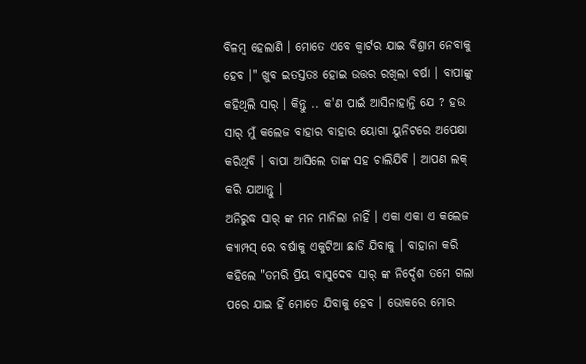ବିଳମ୍ବ ହେଲାଣି । ମୋତେ ଏବେ କ୍ବାର୍ଟର ଯାଇ ବିଶ୍ରାମ ନେବାକୁ ହେବ ।" ଖୁବ ଇତସ୍ତତଃ ହୋଇ ଉତ୍ତର ରଖିଲା ବର୍ଷା । ବାପାଙ୍କୁ କହିଥିଲି ସାର୍ । କିନ୍ତୁ .. କ'ଣ ପାଇଁ ଆସିନାହାନ୍ତି ଯେ ? ହଉ ସାର୍ ମୁଁ କଲେଜ ବାହାର ବାହାର ୟୋଗା ୟୁନିଟରେ ଅପେକ୍ଷା କରିଥିବି । ବାପା ଆସିଲେ ତାଙ୍କ ସହ ଚାଲିଯିବି । ଆପଣ ଲକ୍ କରି ଯାଆନ୍ତୁ ।
ଅନିରୁଦ୍ଧ ସାର୍ ଙ୍କ ମନ ମାନିଲା ନାହିଁ । ଏକା ଏକା ଏ କଲେଜ କ୍ଯାମ୍ପସ୍ ରେ ବର୍ଷାକୁ ଏକୁଟିଆ ଛାଡି ଯିବାକୁ । ବାହାନା କରି କହିଲେ "ତମରି ପ୍ରିୟ ବାସୁଦେବ ସାର୍ ଙ୍କ ନିର୍ଦ୍ଦେଶ ତମେ ଗଲା ପରେ ଯାଇ ହିଁ ମୋତେ ଯିବାକୁ ହେବ । ଭୋକରେ ମୋର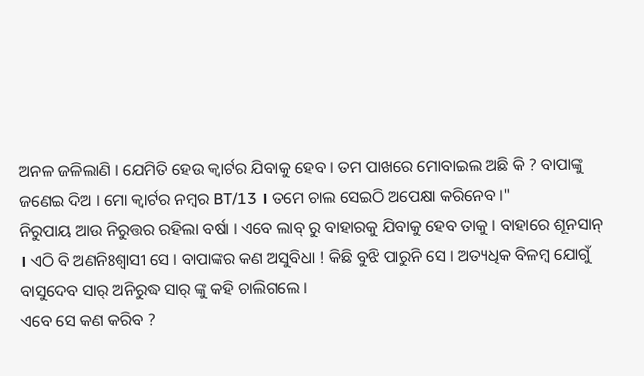ଅନଳ ଜଳିଲାଣି । ଯେମିତି ହେଉ କ୍ବାର୍ଟର ଯିବାକୁ ହେବ । ତମ ପାଖରେ ମୋବାଇଲ ଅଛି କି ? ବାପାଙ୍କୁ ଜଣେଇ ଦିଅ । ମୋ କ୍ବାର୍ଟର ନମ୍ବର BT/13 । ତମେ ଚାଲ ସେଇଠି ଅପେକ୍ଷା କରିନେବ ।"
ନିରୁପାୟ ଆଉ ନିରୁତ୍ତର ରହିଲା ବର୍ଷା । ଏବେ ଲାବ୍ ରୁ ବାହାରକୁ ଯିବାକୁ ହେବ ତାକୁ । ବାହାରେ ଶୂନସାନ୍ । ଏଠି ବି ଅଣନିଃଶ୍ବାସୀ ସେ । ବାପାଙ୍କର କଣ ଅସୁବିଧା ! କିଛି ବୁଝି ପାରୁନି ସେ । ଅତ୍ୟଧିକ ବିଳମ୍ବ ଯୋଗୁଁ ବାସୁଦେବ ସାର୍ ଅନିରୁଦ୍ଧ ସାର୍ ଙ୍କୁ କହି ଚାଲିଗଲେ ।
ଏବେ ସେ କଣ କରିବ ?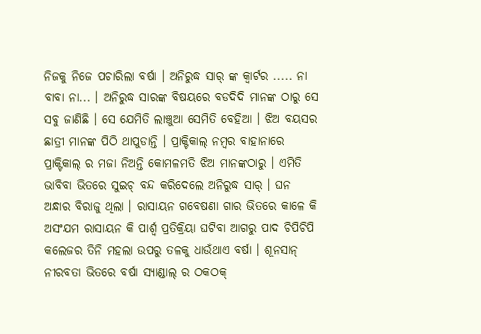ନିଜକୁ ନିଜେ ପଚାରିଲା ବର୍ଷା । ଅନିରୁଦ୍ଧ ସାର୍ ଙ୍କ କ୍ବାର୍ଟର ..... ନା ବାବା ନା... । ଅନିରୁଦ୍ଧ ସାରଙ୍କ ବିଷୟରେ ବଡଦିଦି ମାନଙ୍କ ଠାରୁ ସେ ସବୁ ଜାଣିଛି । ସେ ଯେମିତି ଲାଞ୍ଚୁଆ ସେମିତି ବେହିଆ । ଝିଅ ବୟସର ଛାତ୍ରୀ ମାନଙ୍କ ପିଠି ଥାପୁଡାନ୍ତି । ପ୍ରାକ୍ଟିକାଲ୍ ନମ୍ବର ବାହାନାରେ ପ୍ରାକ୍ଟିକାଲ୍ ର ମଜା ନିଅନ୍ତି କୋମଳମତି ଝିଅ ମାନଙ୍କଠାରୁ । ଏମିତି ଭାବିବା ଭିତରେ ସୁଇଚ୍ ବନ୍ଦ କରିଦେଲେ ଅନିରୁଦ୍ଧ ସାର୍ । ଘନ ଅନ୍ଧାର ବିରାଜୁ ଥିଲା । ରାସାୟନ ଗବେଷଣା ଗାର ଭିତରେ କାଳେ କି ଅସଂଯମ ରାସାୟନ କି ପାର୍ଶ୍ଵ ପ୍ରତିକ୍ରିୟା ଘଟିବା ଆଗରୁ ପାଦ ଚିପିଚିପି କଲେଜର ତିନି ମହଲା ଉପରୁ ତଳକୁ ଧାଉଁଥାଏ ବର୍ଷା । ଶୂନସାନ୍ ନୀରବତା ଭିତରେ ବର୍ଷା ସ୍ଯାଣ୍ଡାଲ୍ ର ଠକଠକ୍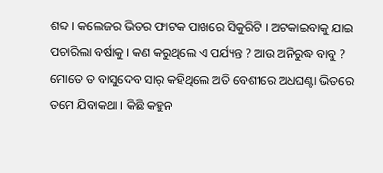ଶବ୍ଦ । କଲେଜର ଭିତର ଫାଟକ ପାଖରେ ସିକୁରିଟି । ଅଟକାଇବାକୁ ଯାଇ ପଚାରିଲା ବର୍ଷାକୁ । କଣ କରୁଥିଲେ ଏ ପର୍ଯ୍ୟନ୍ତ ? ଆଉ ଅନିରୁଦ୍ଧ ବାବୁ ? ମୋତେ ତ ବାସୁଦେବ ସାର୍ କହିଥିଲେ ଅତି ବେଶୀରେ ଅଧଘଣ୍ଟା ଭିତରେ ତମେ ଯିବାକଥା । କିଛି କହୁନ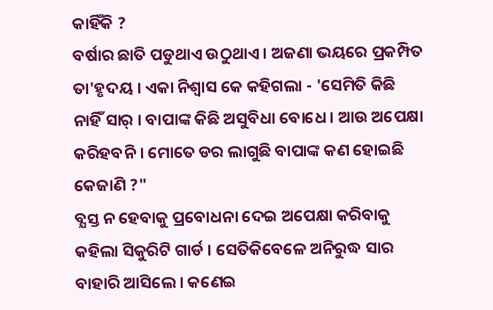କାହିଁକି ?
ବର୍ଷାର ଛାତି ପଡୁଥାଏ ଉଠୁଥାଏ । ଅଜଣା ଭୟରେ ପ୍ରକମ୍ପିତ ତା'ହୃଦୟ । ଏକା ନିଶ୍ବାସ କେ କହିଗଲା - 'ସେମିତି କିଛି ନାହିଁ ସାର୍ । ବାପାଙ୍କ କିଛି ଅସୁବିଧା ବୋଧେ । ଆଉ ଅପେକ୍ଷା କରିହବନି । ମୋତେ ଡର ଲାଗୁଛି ବାପାଙ୍କ କଣ ହୋଇଛି କେଜାଣି ?"
ବ୍ଯସ୍ତ ନ ହେବାକୁ ପ୍ରବୋଧନା ଦେଇ ଅପେକ୍ଷା କରିବାକୁ କହିଲା ସିକୁରିଟି ଗାର୍ଡ । ସେତିକିବେଳେ ଅନିରୁଦ୍ଧ ସାର ବାହାରି ଆସିଲେ । କଣେଇ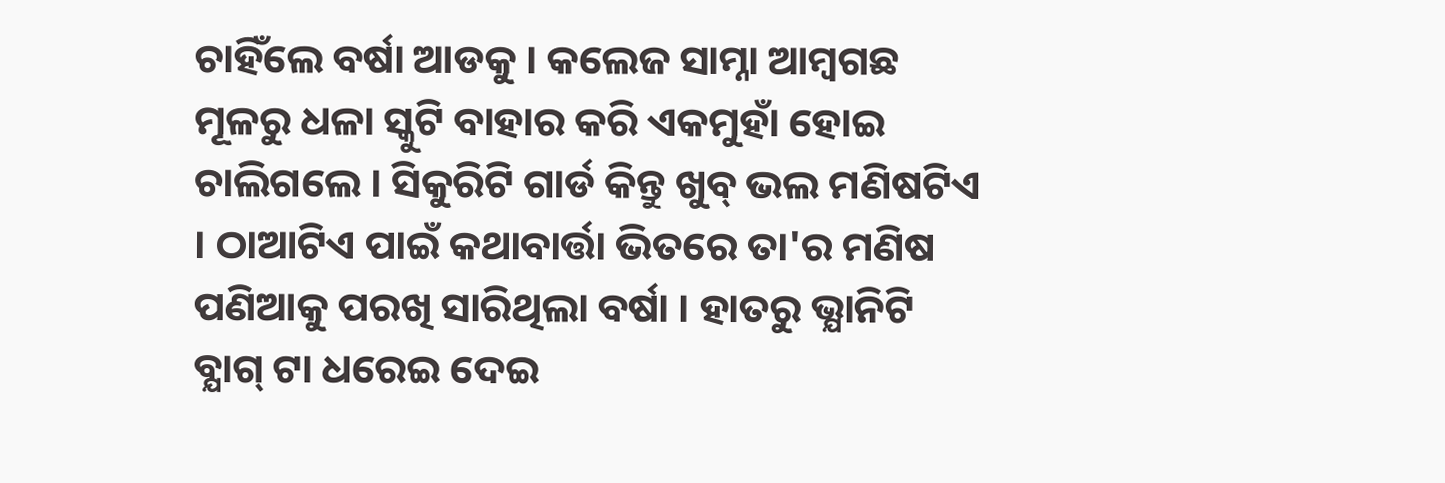ଚାହିଁଲେ ବର୍ଷା ଆଡକୁ । କଲେଜ ସାମ୍ନା ଆମ୍ବଗଛ ମୂଳରୁ ଧଳା ସ୍କୁଟି ବାହାର କରି ଏକମୁହାଁ ହୋଇ ଚାଲିଗଲେ । ସିକୁରିଟି ଗାର୍ଡ କିନ୍ତୁ ଖୁବ୍ ଭଲ ମଣିଷଟିଏ । ଠାଆଟିଏ ପାଇଁ କଥାବାର୍ତ୍ତା ଭିତରେ ତା'ର ମଣିଷ ପଣିଆକୁ ପରଖି ସାରିଥିଲା ବର୍ଷା । ହାତରୁ ଭ୍ଯାନିଟି ବ୍ଯାଗ୍ ଟା ଧରେଇ ଦେଇ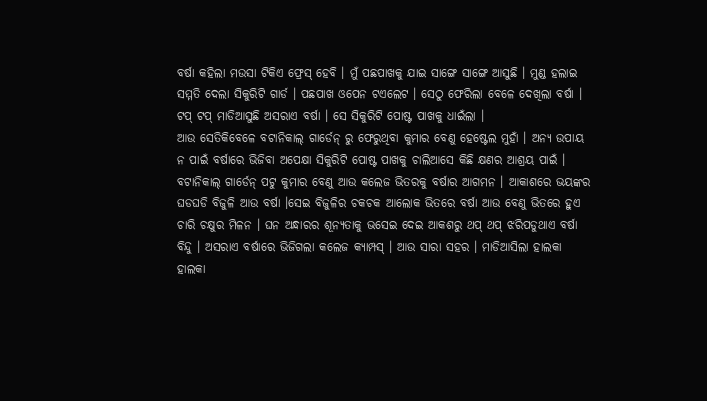ବର୍ଷା କହିଲା ମଉସା ଟିକିଏ ଫ୍ରେସ୍ ହେବି । ମୁଁ ପଛପାଖକୁ ଯାଇ ସାଙ୍ଗେ ସାଙ୍ଗେ ଆସୁଛି । ମୁଣ୍ଡ ହଲାଇ ସମ୍ମତି ଦେଲା ସିକୁରିଟି ଗାର୍ଡ । ପଛପାଖ ଓପେନ ଟଏଲେଟ । ସେଠୁ ଫେରିଲା ବେଳେ ଦେଖିଲା ବର୍ଷା । ଟପ୍ ଟପ୍ ମାଡିଆସୁଛି ଅସରାଏ ବର୍ଷା । ସେ ସିକୁରିଟି ପୋଷ୍ଟ ପାଖକୁ ଧାଇଁଲା ।
ଆଉ ସେତିକିବେଳେ ବଟାନିକାଲ୍ ଗାର୍ଡେନ୍ ରୁ ଫେରୁଥିବା କୁମାର ବେଣୁ ହେଷ୍ଟେଲ ମୁହାଁ । ଅନ୍ଯ ଉପାୟ ନ ପାଇଁ ବର୍ଷାରେ ଭିଜିବା ଅପେକ୍ଷା ସିକୁରିଟି ପୋଷ୍ଟ ପାଖକୁ ଚାଲିଆସେ କିଛି କ୍ଷଣର ଆଶ୍ରୟ ପାଇଁ । ବଟାନିକାଲ୍ ଗାର୍ଡେନ୍ ପଟୁ କୁମାର ବେଣୁ ଆଉ କଲେଜ ଭିତରକୁ ବର୍ଷାର ଆଗମନ । ଆକାଶରେ ଭୟଙ୍କର ଘଡଘଡି ବିଜୁଳି ଆଉ ବର୍ଷା ।ସେଇ ବିଜୁଳିର ଚକଚକ ଆଲୋକ ଭିତରେ ବର୍ଷା ଆଉ ବେଣୁ ଭିତରେ ହୁଏ ଚାରି ଚକ୍ଷୁର ମିଳନ । ଘନ ଅନ୍ଧାରର ଶୂନ୍ଯତାକୁ ଭସେଇ ଦେଇ ଆକଶରୁ ଥପ୍ ଥପ୍ ଝରିପଡୁଥାଏ ବର୍ଷା ବିନ୍ଦୁ । ଅସରାଏ ବର୍ଷାରେ ଭିଜିଗଲା କଲେଜ କ୍ଯାମ୍ପସ୍ । ଆଉ ସାରା ସହର । ମାଡିଆସିଲା ହାଲକା ହାଲକା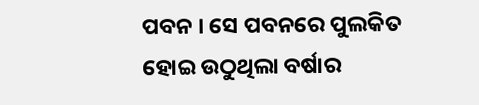ପବନ । ସେ ପବନରେ ପୁଲକିତ ହୋଇ ଉଠୁଥିଲା ବର୍ଷାର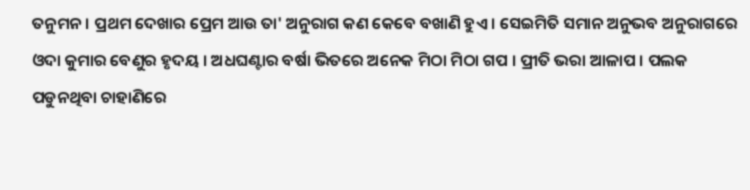ତନୁମନ । ପ୍ରଥମ ଦେଖାର ପ୍ରେମ ଆଉ ତା' ଅନୁରାଗ କଣ କେବେ ବଖାଣି ହୁଏ । ସେଇମିତି ସମାନ ଅନୁଭବ ଅନୁରାଗରେ ଓଦା କୁମାର ବେଣୁର ହୃଦୟ । ଅଧଘଣ୍ଟାର ବର୍ଷା ଭିତରେ ଅନେକ ମିଠା ମିଠା ଗପ । ପ୍ରୀତି ଭରା ଆଳାପ । ପଲକ ପଡୁନଥିବା ଚାହାଣିରେ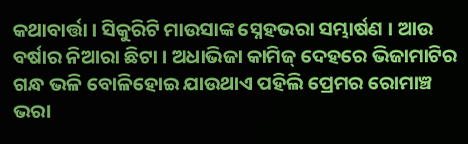କଥାବାର୍ତ୍ତା । ସିକୁରିଟି ମାଉସାଙ୍କ ସ୍ନେହଭରା ସମ୍ଭାର୍ଷଣ । ଆଉ ବର୍ଷାର ନିଆରା ଛିଟା । ଅଧାଭିଜା କାମିଜ୍ ଦେହରେ ଭିଜାମାଟିର ଗନ୍ଧ ଭଳି ବୋଳିହୋଇ ଯାଉଥାଏ ପହିଲି ପ୍ରେମର ରୋମାଞ୍ଚ ଭରା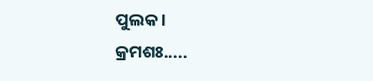ପୁଲକ ।
କ୍ରମଶଃ.....